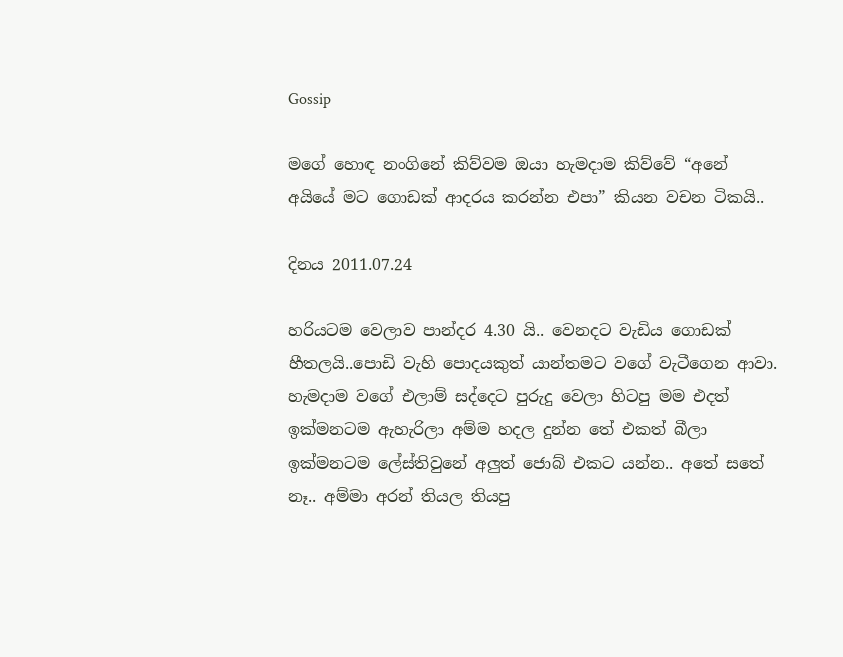Gossip

මගේ හොඳ නංගිනේ කිව්වම ඔයා හැමදාම කිව්වේ “අනේ අයියේ මට ගොඩක් ආදරය කරන්න එපා” කියන වචන ටිකයි..

දිනය 2011.07.24

හරියටම වෙලාව පාන්දර 4.30 යි.. වෙනදට වැඩිය ගොඩක් හීතලයි..පොඩි වැහි පොදයකුත් යාන්තමට වගේ වැටීගෙන ආවා. හැමදාම වගේ එලාම් සද්දෙට පුරුදු වෙලා හිටපු මම එදත් ඉක්මනටම ඇහැරිලා අම්ම හදල දුන්න තේ එකත් බීලා ඉක්මනටම ලේස්තිවුනේ අලුත් ජොබ් එකට යන්න.. අතේ සතේ නෑ.. අම්මා අරන් තියල තියපු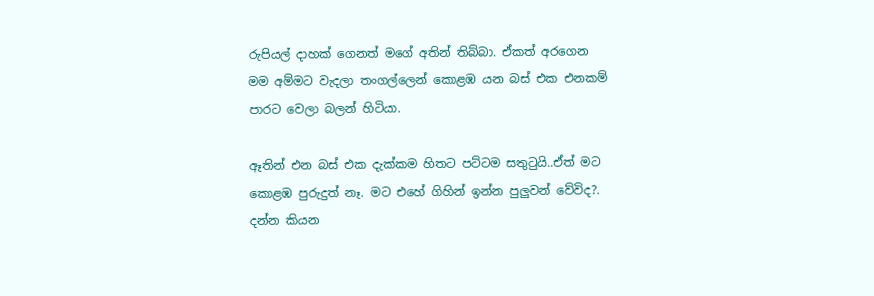රුපියල් දාහක් ගෙනත් මගේ අතින් තිබ්බා. ඒකත් අරගෙන මම අම්මට වැදලා තංගල්ලෙන් කොළඹ යන බස් එක එනකම් පාරට වෙලා බලන් හිටියා.

ඈතින් එන බස් එක දැක්කම හිතට පට්ටම සතුටුයි..ඒත් මට කොළඹ පුරුදුත් නෑ. මට එහේ ගිහින් ඉන්න පුලුවන් වේවිද?. දන්න කියන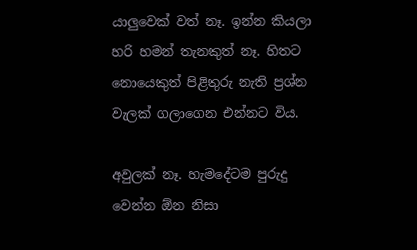යාලුවෙක් වත් නෑ. ඉන්න කියලා හරි හමන් තැනකුත් නෑ. හිතට නොයෙකුත් පිළිතුරු නැති ප්‍රශ්න වැලක් ගලාගෙන එන්නට විය.

අවුලක් නෑ. හැමදේටම පුරුදු වෙන්න ඕන නිසා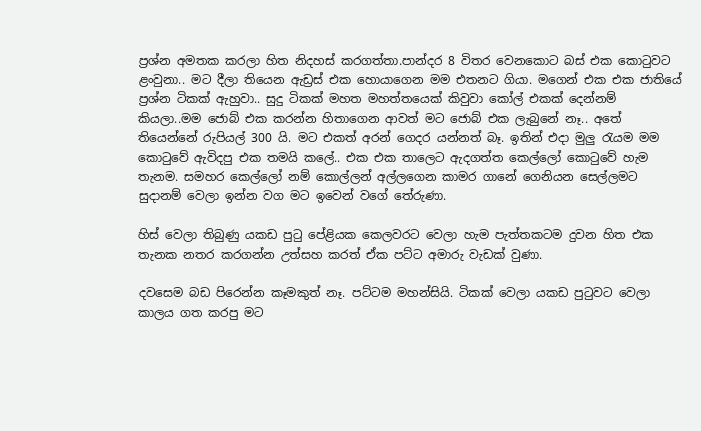ප්‍රශ්න අමතක කරලා හිත නිදහස් කරගත්තා.පාන්දර 8 විතර වෙනකොට බස් එක කොටුවට ළංවුනා.. මට දීලා තියෙන ඇඩ්‍රස් එක හොයාගෙන මම එතනට ගියා. මගෙන් එක එක ජාතියේ ප්‍රශ්න ටිකක් ඇහුවා.. සුදු ටිකක් මහත මහත්තයෙක් කිවුවා කෝල් එකක් දෙන්නම් කියලා..මම ජොබ් එක කරන්න හිතාගෙන ආවත් මට ජොබ් එක ලැබුනේ නෑ.. අතේ තියෙන්නේ රුපියල් 300 යි. මට එකත් අරන් ගෙදර යන්නත් බෑ. ඉතින් එදා මුලු රැයම මම කොටුවේ ඇවිදපු එක තමයි කලේ.. එක එක තාලෙට ඇදගත්ත කෙල්ලෝ කොටුවේ හැම තැනම. සමහර කෙල්ලෝ නම් කොල්ලන් අල්ලගෙන කාමර ගානේ ගෙනියන සෙල්ලමට සුදානම් වෙලා ඉන්න වග මට ඉවෙන් වගේ තේරුණා.

හිස් වෙලා තිබුණු යකඩ පුටු පේළියක කෙලවරට වෙලා හැම පැත්තකටම දුවන හිත එක තැනක නතර කරගන්න උත්සහ කරත් ඒක පට්ට අමාරු වැඩක් වුණා.

දවසෙම බඩ පිරෙන්න කෑමකුත් නෑ. පට්ටම මහන්සියි. ටිකක් වෙලා යකඩ පුටුවට වෙලා කාලය ගත කරපු මට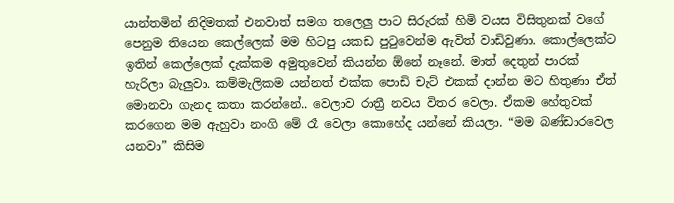යාන්තමින් නිදිමතක් එනවාත් සමග තලෙලු පාට සිරුරක් හිමි වයස විසිතුනක් වගේ පෙනුම තියෙන කෙල්ලෙක් මම හිටපු යකඩ පුටුවෙන්ම ඇවිත් වාඩිවුණා. කොල්ලෙක්ට ඉතින් කෙල්ලෙක් දැක්කම අමුතුවෙන් කියන්න ඕනේ නෑනේ. මාත් දෙතුන් පාරක් හැරිලා බැලුවා. කම්මැලිකම යන්නත් එක්ක පොඩි චැට් එකක් දාන්න මට හිතුණා ඒත් මොනවා ගැනද කතා කරන්නේ.. වෙලාව රාත්‍රී නවය විතර වෙලා. ඒකම හේතුවක් කරගෙන මම ඇහුවා නංගි මේ රෑ වෙලා කොහේද යන්නේ කියලා. “මම බණ්ඩාරවෙල යනවා” කිසිම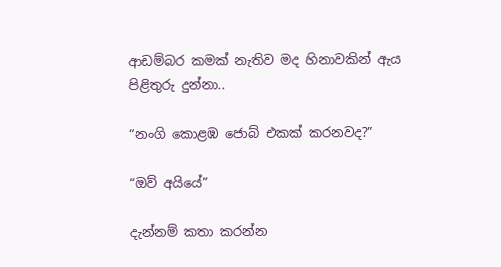ආඩම්බර කමක් නැතිව මද හිනාවකින් ඇය පිළිතුරු දුන්නා..

“නංගි කොළඹ ජොබ් එකක් කරනවද?”

“ඔව් අයියේ”

දැන්නම් කතා කරන්න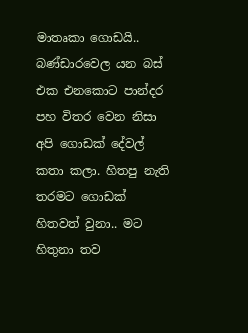මාතෘකා ගොඩයි.. බණ්ඩාරවෙල යන බස් එක එනකොට පාන්දර පහ විතර වෙන නිසා අපි ගොඩක් දේවල් කතා කලා. හිතපු නැති තරමට ගොඩක් හිතවත් වුනා.. මට හිතුනා තව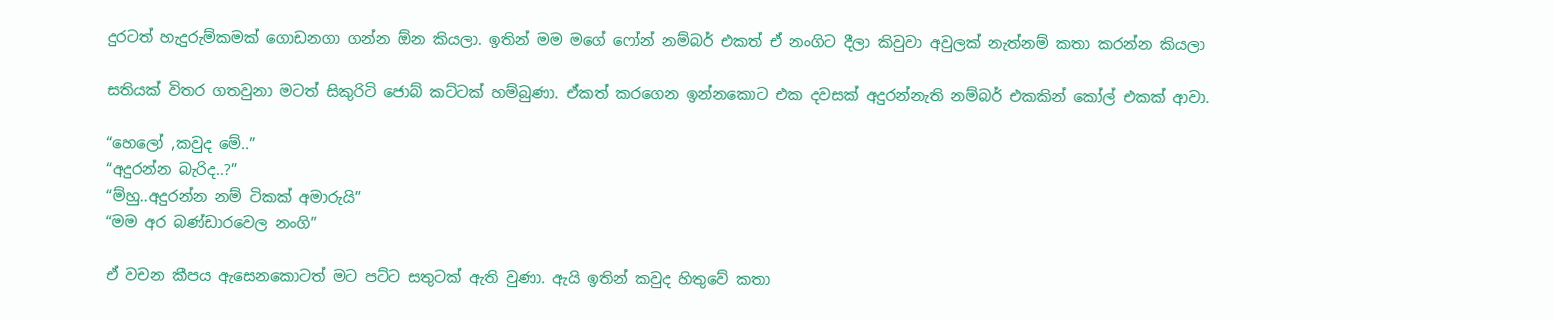දුරටත් හැදුරුම්කමක් ගොඩනගා ගන්න ඕන කියලා. ඉතින් මම මගේ ෆෝන් නම්බර් එකත් ඒ නංගිට දීලා කිවුවා අවුලක් නැත්නම් කතා කරන්න කියලා

සතියක් විතර ගතවුනා මටත් සිකුරිටි ජොබ් කට්ටක් හම්බුණා. ඒකත් කරගෙන ඉන්නකොට එක දවසක් අදුරන්නැති නම්බර් එකකින් කෝල් එකක් ආවා.

“හෙලෝ ,කවුද මේ..”
“අදුරන්න බැරිද..?”
“ම්හු..අදුරන්න නම් ටිකක් අමාරුයි”
“මම අර බණ්ඩාරවෙල නංගි”

ඒ වචන කීපය ඇසෙනකොටත් මට පට්ට සතුටක් ඇති වුණා. ඇයි ඉතින් කවුද හිතුවේ කතා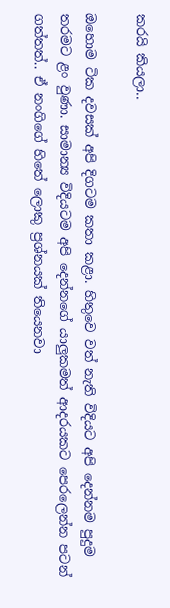කරයි කියලා..

ඔහොම ටික දවසක් අපි දිගටම කතා කළා. හිතුවෙ වත් නැති විදියට අපි දෙන්නම පුදුම තරමට ළං වුණා. සාමාන්‍ය විදියටම අපි දෙන්නගේ යාලුකමත් ආදරයකට පෙරලෙන්න පටන් ගත්තත්.. ඒ නංගිගේ හිතේ ලොකු ප්‍රශ්නයක් තියෙනවා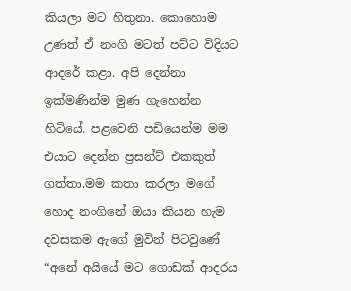කියලා මට හිතුනා. කොහොම උණත් ඒ නංගි මටත් පට්ට විදියට ආදරේ කළා. අපි දෙන්නා ඉක්මණින්ම මුණ ගැහෙන්න හිටියේ. පළවෙනි පඩියෙන්ම මම එයාට දෙන්න ප්‍රසන්ට් එකකුත් ගත්තා.මම කතා කරලා මගේ හොද නංගිනේ ඔයා කියන හැම දවසකම ඇගේ මුවින් පිටවුණේ “අනේ අයියේ මට ගොඩක් ආදරය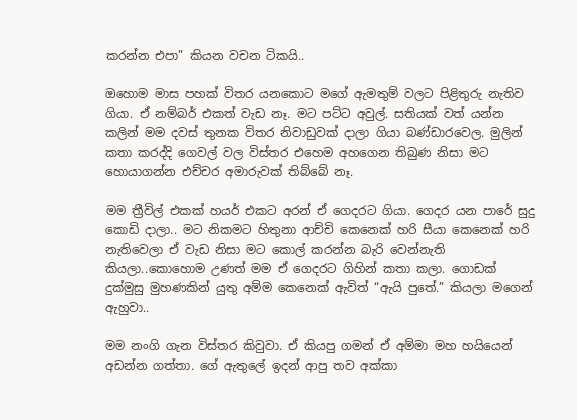කරන්න එපා” කියන වචන ටිකයි..

ඔහොම මාස පහක් විතර යනකොට මගේ ඇමතුම් වලට පිළිතුරු නැතිව ගියා. ඒ නම්බර් එකත් වැඩ නෑ. මට පට්ට අවුල්. සතියක් වත් යන්න කලින් මම දවස් තුනක විතර නිවාඩුවක් දාලා ගියා බණ්ඩාරවෙල. මුලින් කතා කරද්දි ගෙවල් වල විස්තර එහෙම අහගෙන තිබුණ නිසා මට හොයාගන්න එච්චර අමාරුවක් තිබ්බේ නෑ.

මම ත්‍රීවිල් එකක් හයර් එකට අරන් ඒ ගෙදරට ගියා. ගෙදර යන පාරේ සුදු කොඩි දාලා.. මට නිකමට හිතුනා ආච්චි කෙනෙක් හරි සීයා කෙනෙක් හරි නැතිවෙලා ඒ වැඩ නිසා මට කොල් කරන්න බැරි වෙන්නැති කියලා..කොහොම උණත් මම ඒ ගෙදරට ගිහින් කතා කලා. ගොඩක් දුක්මුසු මුහණකින් යුතු අම්ම කෙනෙක් ඇවිත් “ඇයි පුතේ.” කියලා මගෙන් ඇහුවා..

මම නංගි ගැන විස්තර කිවුවා. ඒ කියපු ගමන් ඒ අම්මා මහ හයියෙන් අඩන්න ගත්තා. ගේ ඇතුලේ ඉදන් ආපු තව අක්කා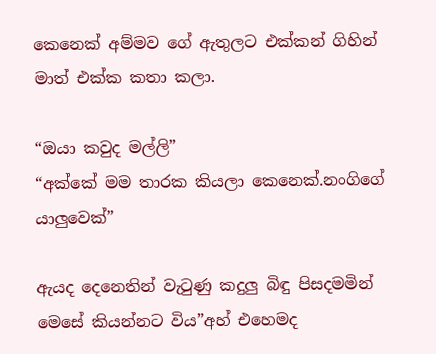කෙනෙක් අම්මව ගේ ඇතුලට එක්කන් ගිහින් මාත් එක්ක කතා කලා.

“ඔයා කවුද මල්ලි”
“අක්කේ මම තාරක කියලා කෙනෙක්.නංගිගේ යාලුවෙක්”

ඇයද දෙනෙතින් වැටුණු කදුලු බිඳු පිසදමමින් මෙසේ කියන්නට විය”අහ් එහෙමද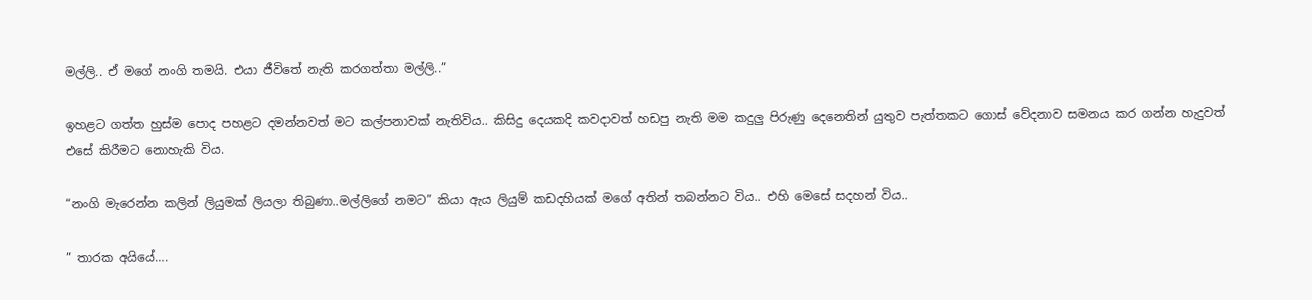මල්ලි.. ඒ මගේ නංගි තමයි. එයා ජීවිතේ නැති කරගත්තා මල්ලි..”

ඉහළට ගත්ත හුස්ම පොද පහළට දමන්නවත් මට කල්පනාවක් නැතිවිය.. කිසිදු දෙයකදි කවදාවත් හඩපු නැති මම කදුලු පිරුණු දෙනෙතින් යුතුව පැත්තකට ගොස් වේදනාව සමනය කර ගන්න හැදුවත් එසේ කිරීමට නොහැකි විය.

“නංගි මැරෙන්න කලින් ලියුමක් ලියලා තිබුණා..මල්ලිගේ නමට” කියා ඇය ලියුම් කඩදහියක් මගේ අතින් තබන්නට විය.. එහි මෙසේ සදහන් විය..

” තාරක අයියේ….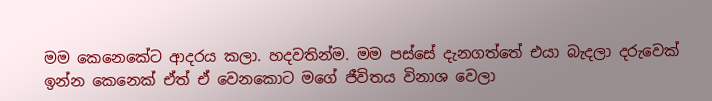මම කෙනෙකේට ආදරය කලා. හදවතින්ම. මම පස්සේ දැනගත්තේ එයා බැදලා දරුවෙක් ඉන්න කෙනෙක් ඒත් ඒ වෙනකොට මගේ ජීවිතය විනාශ වෙලා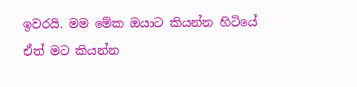ඉවරයි. මම මේක ඔයාට කියන්න හිටියේ ඒත් මට කියන්න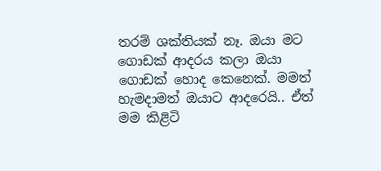තරම් ශක්තියක් නෑ. ඔයා මට ගොඩක් ආදරය කලා ඔයා ගොඩක් හොද කෙනෙක්. මමත් හැමදාමත් ඔයාට ආදරෙයි.. ඒත් මම කිළිටි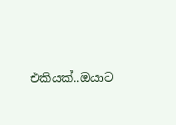එකියක්..ඔයාට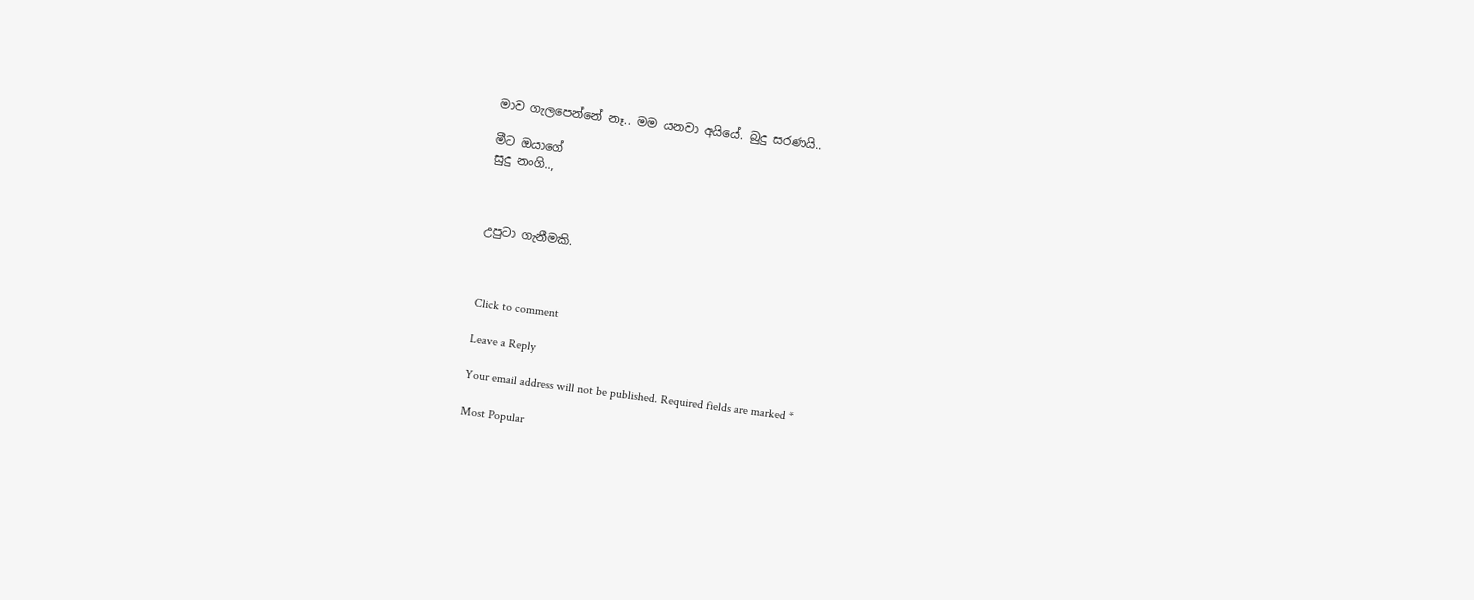මාව ගැලපෙන්නේ නෑ.. මම යනවා අයියේ. බුදු සරණයි..

මීට ඔයාගේ
සුදු නංගි..,



උපුටා ගැනීමකි.



Click to comment

Leave a Reply

Your email address will not be published. Required fields are marked *

Most Popular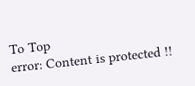To Top
error: Content is protected !!